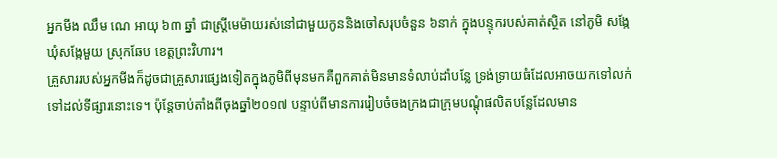អ្នកមីង ឈឹម ណេ អាយុ ៦៣ ឆ្នាំ ជាស្រ្តីមេម៉ាយរស់នៅជាមួយកូននិងចៅសរុបចំនួន ៦នាក់ ក្នុងបន្ទុករបស់គាត់ស្ថិត នៅភូមិ សង្កែ ឃុំសង្កែមួយ ស្រុកឆែប ខេត្តព្រះវិហារ។
គ្រួសាររបស់អ្នកមីងក៏ដូចជាគ្រួសារផ្សេងទៀតក្នុងភូមិពីមុនមកគឺពួកគាត់មិនមានទំលាប់ដាំបន្លែ ទ្រង់ទ្រាយធំដែលអាចយកទៅលក់ទៅដល់ទីផ្សារនោះទេ។ ប៉ុន្តែចាប់តាំងពីចុងឆ្នាំ២០១៧ បន្ទាប់ពីមានការរៀបចំចងក្រងជាក្រុមបណ្តុំផលិតបន្លែដែលមាន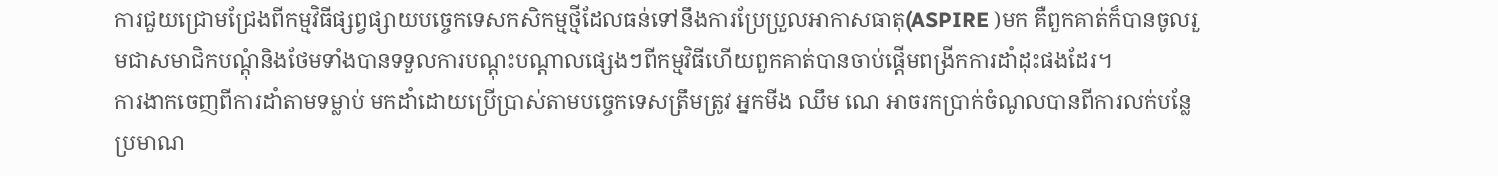ការជួយជ្រោមជ្រែងពីកម្មវិធីផ្សព្វផ្សាយបច្ចេកទេសកសិកម្មថ្មីដែលធន់ទៅនឹងការប្រែប្រួលអាកាសធាតុ(ASPIRE )មក គឺពួកគាត់ក៏បានចូលរួមជាសមាជិកបណ្តុំនិងថែមទាំងបានទទួលការបណ្តុះបណ្តាលផ្សេងៗពីកម្មវិធីហើយពួកគាត់បានចាប់ផ្តើមពង្រីកការដាំដុះផងដែរ។
ការងាកចេញពីការដាំតាមទម្លាប់ មកដាំដោយប្រើប្រាស់តាមបច្ចេកទេសត្រឹមត្រូវ អ្នកមីង ឈឹម ណេ អាចរកប្រាក់ចំណូលបានពីការលក់បន្លែប្រមាណ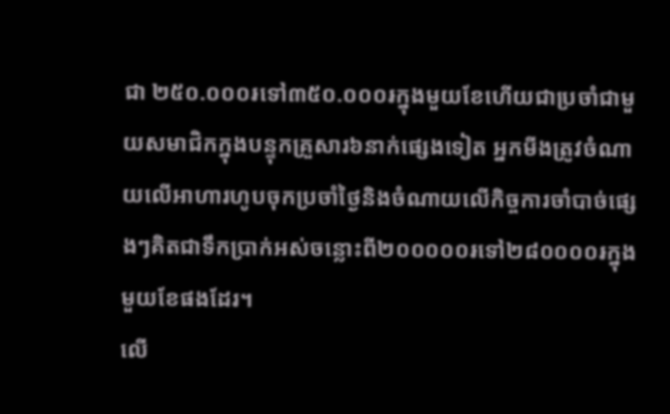ជា ២៥០.០០០៛ទៅ៣៥០.០០០៛ក្នុងមួយខែហើយជាប្រចាំជាមួយសមាជិកក្នុងបន្ទុកគ្រួសារ៦នាក់ផ្សេងទៀត អ្នកមីងត្រូវចំណាយលើអាហារហូបចុកប្រចាំថ្ងៃនិងចំណាយលើកិច្ចការចាំបាច់ផ្សេងៗគិតជាទឹកប្រាក់អស់ចន្លោះពី២០០០០០៛ទៅ២៨០០០០៛ក្នុងមួយខែផងដែរ។
លើ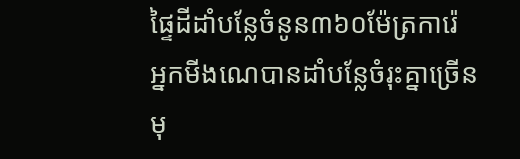ផ្ទៃដីដាំបន្លែចំនូន៣៦០ម៉ែត្រការ៉េ អ្នកមីងណេបានដាំបន្លែចំរុះគ្នាច្រើនមុ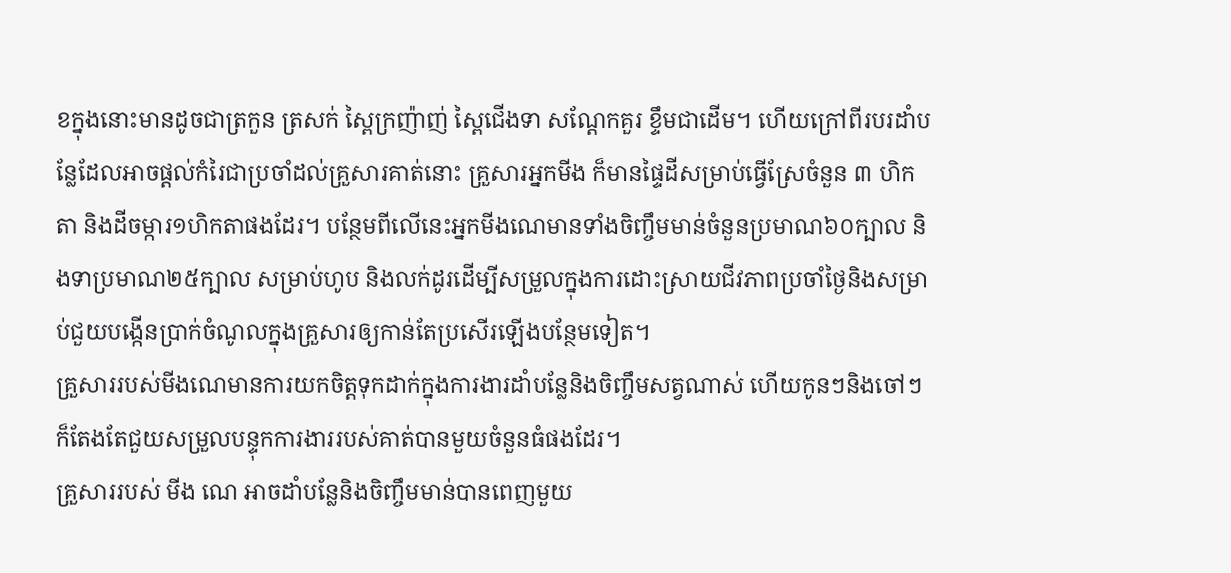ខក្នុងនោះមានដូចជាត្រកួន ត្រសក់ ស្ពៃក្រញ៉ាញ់ ស្ពៃជើងទា សណ្តែកគួរ ខ្ទឹមជាដើម។ ហើយក្រៅពីរបរដាំបន្លែដែលអាចផ្តល់កំរៃជាប្រចាំដល់គ្រួសារគាត់នោះ គ្រួសារអ្នកមីង ក៏មានផ្ទៃដីសម្រាប់ធ្វើស្រែចំនួន ៣ ហិកតា និងដីចម្ការ១ហិកតាផងដែរ។ បន្ថែមពីលើនេះអ្នកមីងណេមានទាំងចិញ្ចឹមមាន់ចំនួនប្រមាណ៦០ក្បាល និងទាប្រមាណ២៥ក្បាល សម្រាប់ហូប និងលក់ដូរដើម្បីសម្រួលក្នុងការដោះស្រាយជីវភាពប្រចាំថ្ងៃនិងសម្រាប់ជួយបង្កើនប្រាក់ចំណូលក្នុងគ្រួសារឲ្យកាន់តែប្រសើរឡើងបន្ថែមទៀត។
គ្រួសាររបស់មីងណេមានការយកចិត្តទុកដាក់ក្នុងការងារដាំបន្លែនិងចិញ្ចឹមសត្វណាស់ ហើយកូនៗនិងចៅៗ ក៏តែងតែជួយសម្រួលបន្ទុកការងាររបស់គាត់បានមួយចំនួនធំផងដែរ។
គ្រួសាររបស់ មីង ណេ អាចដាំបន្លែនិងចិញ្ចឹមមាន់បានពេញមួយ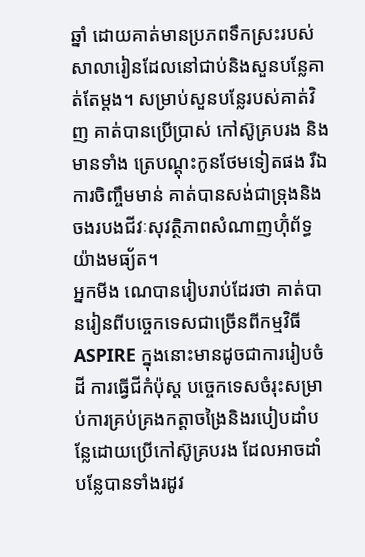ឆ្នាំ ដោយគាត់មានប្រភពទឹកស្រះរបស់សាលារៀនដែលនៅជាប់និងសួនបន្លែគាត់តែម្តង។ សម្រាប់សួនបន្លែរបស់គាត់វិញ គាត់បានប្រើប្រាស់ កៅស៊ូគ្របរង និងមានទាំង ត្រេបណ្តុះកូនថែមទៀតផង រឺឯការចិញ្ចឹមមាន់ គាត់បានសង់ជាទ្រុងនិងចងរបងជីវៈសុវត្ថិភាពសំណាញហ៊ុំព័ទ្ធយ៉ាងមធ្យ័ត។
អ្នកមីង ណេបានរៀបរាប់ដែរថា គាត់បានរៀនពីបច្ចេកទេសជាច្រើនពីកម្មវិធីASPIRE ក្នុងនោះមានដូចជាការរៀបចំដី ការធ្វើជីកំប៉ុស្ត បច្ចេកទេសចំរុះសម្រាប់ការគ្រប់គ្រងកត្តាចង្រៃនិងរបៀបដាំបន្លែដោយប្រើកៅស៊ូគ្របរង ដែលអាចដាំបន្លែបានទាំងរដូវ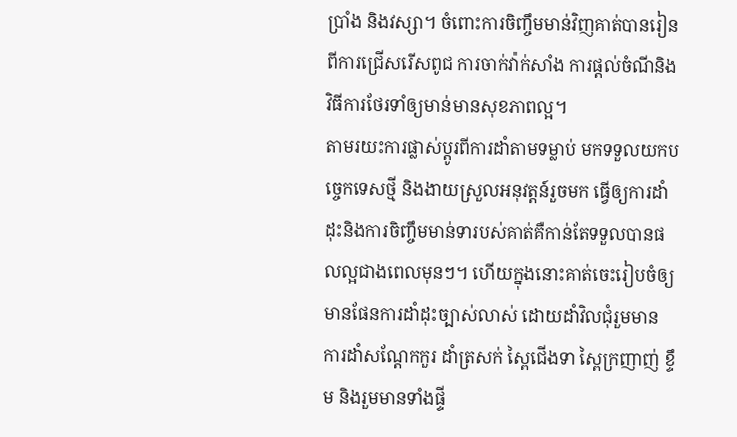ប្រាំង និងវស្សា។ ចំពោះការចិញ្ចឹមមាន់វិញគាត់បានរៀនពីការជ្រើសរើសពូជ ការចាក់វ៉ាក់សាំង ការផ្តល់ចំណីនិង វិធីការថែរទាំឲ្យមាន់មានសុខភាពល្អ។
តាមរយះការផ្លាស់ប្តូរពីការដាំតាមទម្លាប់ មកទទួលយកបច្ចេកទេសថ្មី និងងាយស្រួលអនុវត្តន៍រួចមក ធ្វើឲ្យការដាំដុះនិងការចិញ្ចឹមមាន់ទារបស់គាត់គឺកាន់តែទទួលបានផលល្អជាងពេលមុនៗ។ ហើយក្នុងនោះគាត់ចេះរៀបចំឲ្យមានផែនការដាំដុះច្បាស់លាស់ ដោយដាំវិលជុំរួមមាន ការដាំសណ្តែកកួរ ដាំត្រសក់ ស្ពៃជើងទា ស្ពៃក្រញាញ់ ខ្ទឹម និងរួមមានទាំងផ្ទី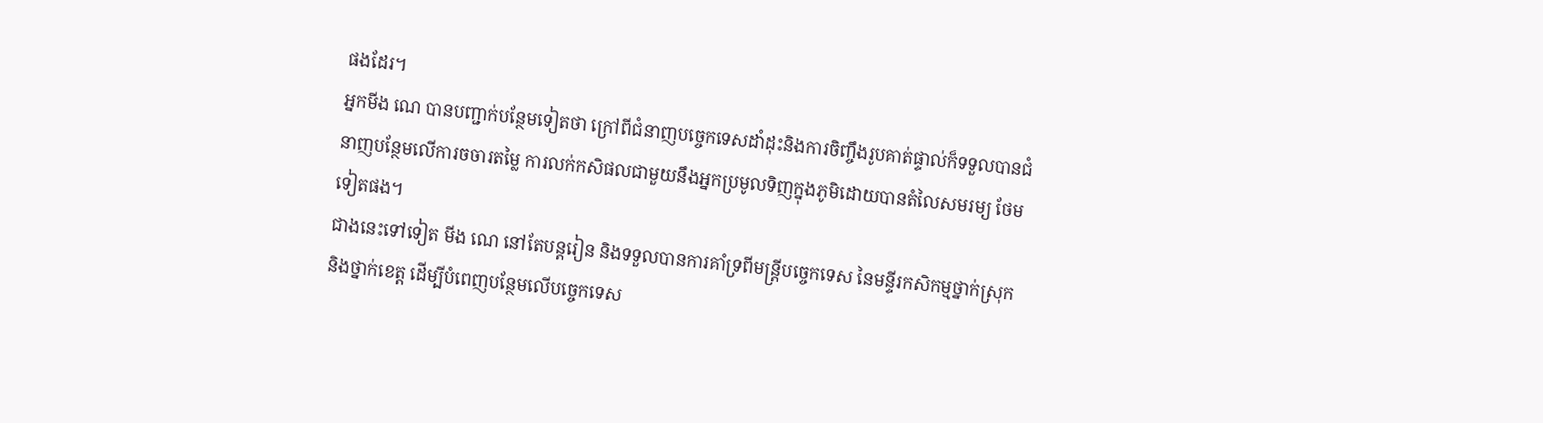ផងដែរ។
អ្នកមីង ណេ បានបញ្ជាក់បន្ថែមទៀតថា ក្រៅពីជំនាញបច្ចេកទេសដាំដុះនិងការចិញ្ចឹងរូបគាត់ផ្ទាល់ក៏ទទួលបានជំនាញបន្ថែមលើការចចារតម្លៃ ការលក់កសិផលជាមួយនឹងអ្នកប្រមូលទិញក្នុងភូមិដោយបានតំលៃសមរម្យ ថែមទៀតផង។
ជាងនេះទៅទៀត មីង ណេ នៅតែបន្តរៀន និងទទួលបានការគាំទ្រពីមន្ត្រីបច្ចេកទេស នៃមន្ទីរកសិកម្មថ្នាក់ស្រុក និងថ្នាក់ខេត្ត ដើម្បីបំពេញបន្ថែមលើបច្ចេកទេស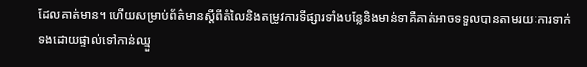ដែលគាត់មាន។ ហើយសម្រាប់ព័ត៌មានស្តីពីតំលៃនិងតម្រូវការទីផ្សារទាំងបន្លែនិងមាន់ទាគឺគាត់អាចទទួលបានតាមរយៈការទាក់ទងដោយផ្ទាល់ទៅកាន់ឈ្មួ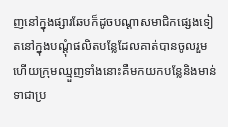ញនៅក្នុងផ្សារឆែបក៏ដូចបណ្តាសមាជិកផ្សេងទៀតនៅក្នុងបណ្តុំផលិតបន្លែដែលគាត់បានចូលរួម ហើយក្រុមឈ្មួញទាំងនោះគឺមកយកបន្លែនិងមាន់ទាជាប្រ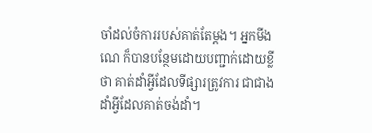ចាំដល់ចំការរបស់គាត់តែម្តង។ អ្នកមីង ណេ ក៏បានបន្ថែមដោយបញ្ជាក់ដោយខ្លីថា គាត់ដាំអ្វីដែលទីផ្សារត្រូវការ ជាជាងដាំអ្វីដែលគាត់ចង់ដាំ។